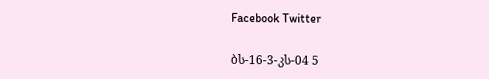Facebook Twitter

ბს-16-3-კს-04 5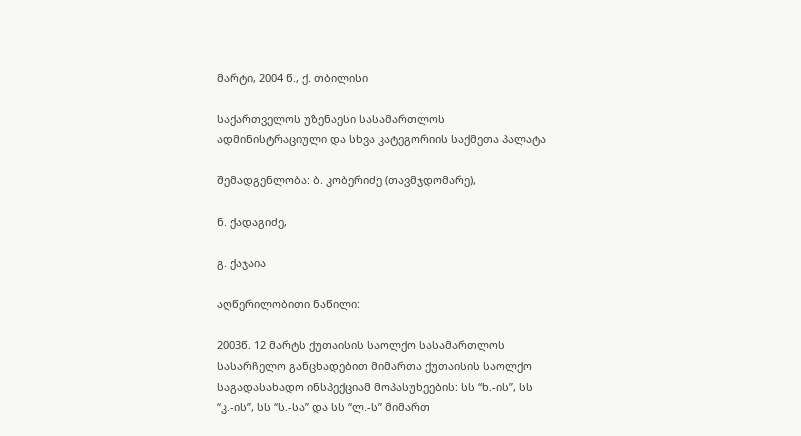მარტი, 2004 წ., ქ. თბილისი

საქართველოს უზენაესი სასამართლოს ადმინისტრაციული და სხვა კატეგორიის საქმეთა პალატა

შემადგენლობა: ბ. კობერიძე (თავმჯდომარე),

ნ. ქადაგიძე,

გ. ქაჯაია

აღწერილობითი ნაწილი:

2003წ. 12 მარტს ქუთაისის საოლქო სასამართლოს სასარჩელო განცხადებით მიმართა ქუთაისის საოლქო საგადასახადო ინსპექციამ მოპასუხეების: სს “ხ.-ის”, სს “კ.-ის”, სს “ს.-სა” და სს “ლ.-ს” მიმართ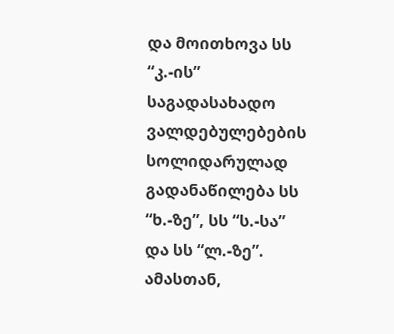და მოითხოვა სს “კ.-ის” საგადასახადო ვალდებულებების სოლიდარულად გადანაწილება სს “ხ.-ზე”, სს “ს.-სა” და სს “ლ.-ზე”. ამასთან,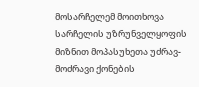მოსარჩელემ მოითხოვა სარჩელის უზრუნველყოფის მიზნით მოპასუხეთა უძრავ-მოძრავი ქონების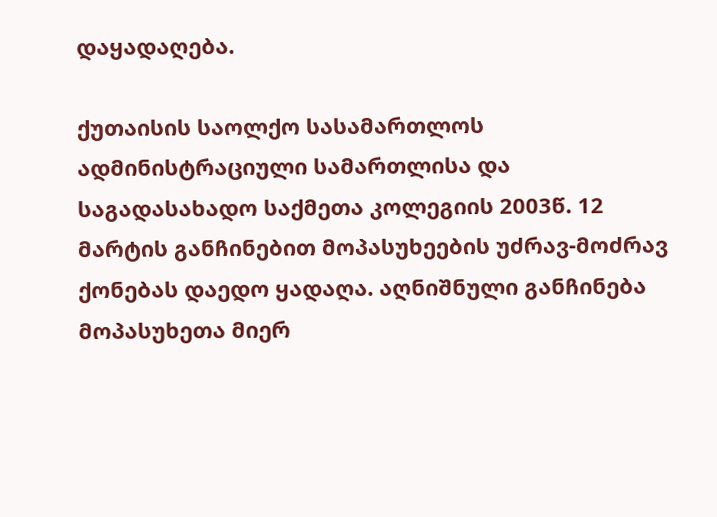დაყადაღება.

ქუთაისის საოლქო სასამართლოს ადმინისტრაციული სამართლისა და საგადასახადო საქმეთა კოლეგიის 2003წ. 12 მარტის განჩინებით მოპასუხეების უძრავ-მოძრავ ქონებას დაედო ყადაღა. აღნიშნული განჩინება მოპასუხეთა მიერ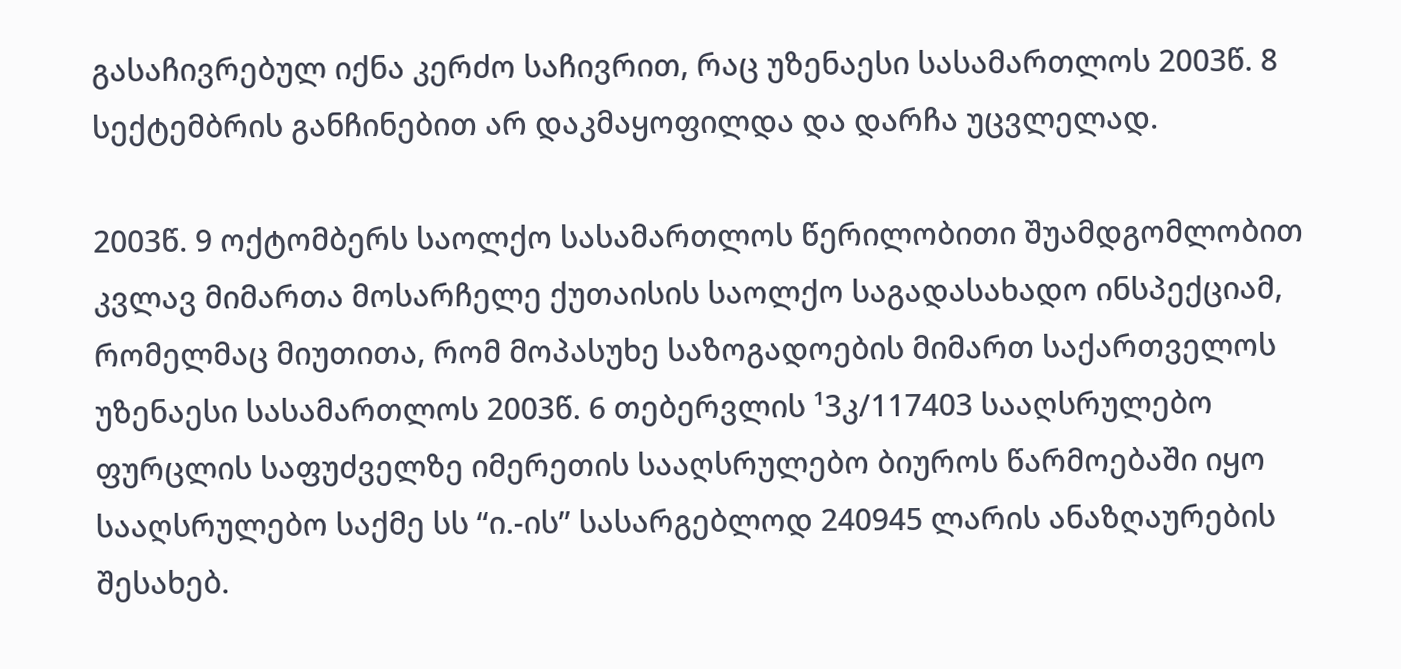გასაჩივრებულ იქნა კერძო საჩივრით, რაც უზენაესი სასამართლოს 2003წ. 8 სექტემბრის განჩინებით არ დაკმაყოფილდა და დარჩა უცვლელად.

2003წ. 9 ოქტომბერს საოლქო სასამართლოს წერილობითი შუამდგომლობით კვლავ მიმართა მოსარჩელე ქუთაისის საოლქო საგადასახადო ინსპექციამ, რომელმაც მიუთითა, რომ მოპასუხე საზოგადოების მიმართ საქართველოს უზენაესი სასამართლოს 2003წ. 6 თებერვლის ¹3კ/117403 სააღსრულებო ფურცლის საფუძველზე იმერეთის სააღსრულებო ბიუროს წარმოებაში იყო სააღსრულებო საქმე სს “ი.-ის” სასარგებლოდ 240945 ლარის ანაზღაურების შესახებ.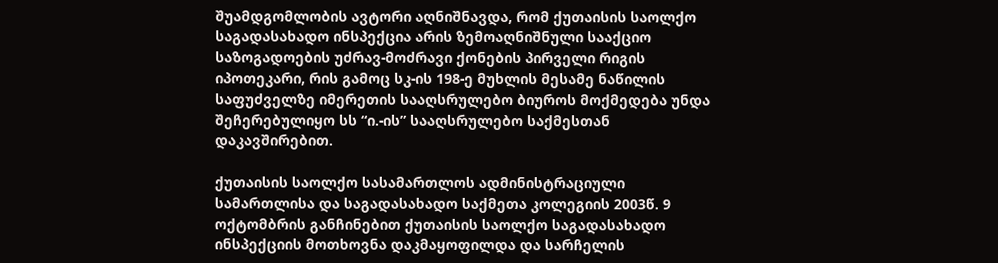შუამდგომლობის ავტორი აღნიშნავდა, რომ ქუთაისის საოლქო საგადასახადო ინსპექცია არის ზემოაღნიშნული სააქციო საზოგადოების უძრავ-მოძრავი ქონების პირველი რიგის იპოთეკარი, რის გამოც სკ-ის 198-ე მუხლის მესამე ნაწილის საფუძველზე იმერეთის სააღსრულებო ბიუროს მოქმედება უნდა შეჩერებულიყო სს “ი.-ის” სააღსრულებო საქმესთან დაკავშირებით.

ქუთაისის საოლქო სასამართლოს ადმინისტრაციული სამართლისა და საგადასახადო საქმეთა კოლეგიის 2003წ. 9 ოქტომბრის განჩინებით ქუთაისის საოლქო საგადასახადო ინსპექციის მოთხოვნა დაკმაყოფილდა და სარჩელის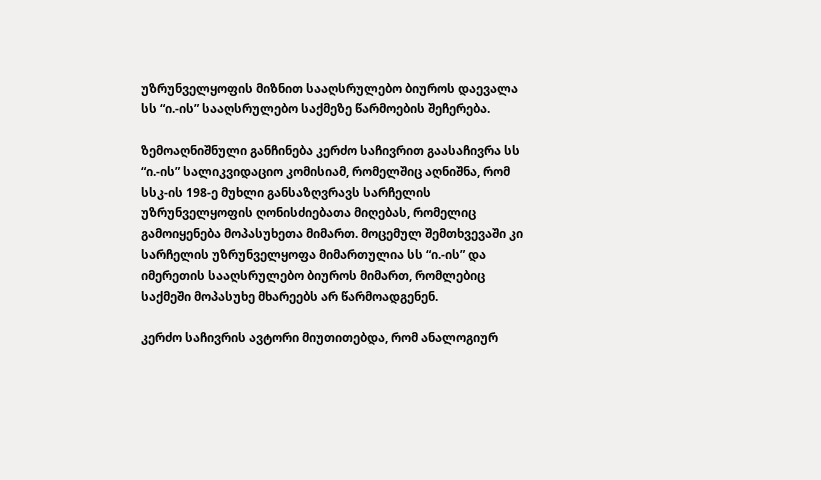უზრუნველყოფის მიზნით სააღსრულებო ბიუროს დაევალა სს “ი.-ის” სააღსრულებო საქმეზე წარმოების შეჩერება.

ზემოაღნიშნული განჩინება კერძო საჩივრით გაასაჩივრა სს “ი.-ის” სალიკვიდაციო კომისიამ, რომელშიც აღნიშნა, რომ სსკ-ის 198-ე მუხლი განსაზღვრავს სარჩელის უზრუნველყოფის ღონისძიებათა მიღებას, რომელიც გამოიყენება მოპასუხეთა მიმართ. მოცემულ შემთხვევაში კი სარჩელის უზრუნველყოფა მიმართულია სს “ი.-ის” და იმერეთის სააღსრულებო ბიუროს მიმართ, რომლებიც საქმეში მოპასუხე მხარეებს არ წარმოადგენენ.

კერძო საჩივრის ავტორი მიუთითებდა, რომ ანალოგიურ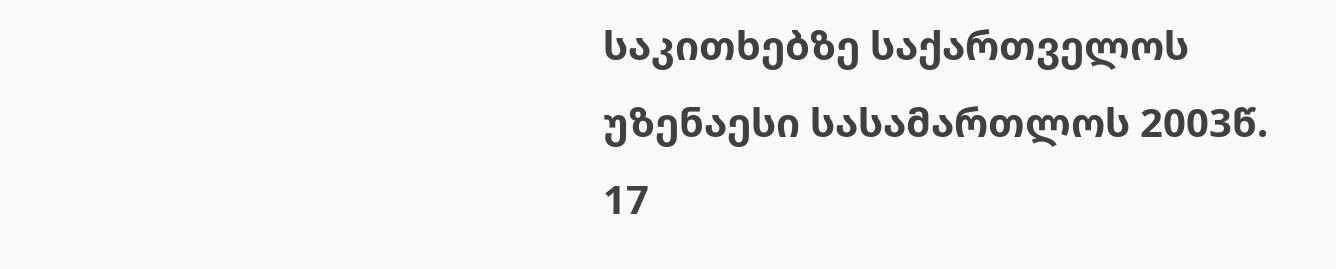საკითხებზე საქართველოს უზენაესი სასამართლოს 2003წ. 17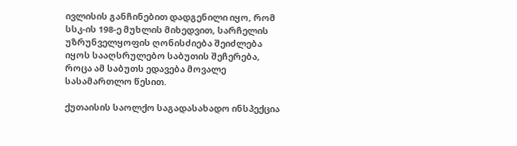ივლისის განჩინებით დადგენილი იყო, რომ სსკ-ის 198-ე მუხლის მიხედვით, სარჩელის უზრუნველყოფის ღონისძიება შეიძლება იყოს სააღსრულებო საბუთის შეჩერება, როცა ამ საბუთს ედავება მოვალე სასამართლო წესით.

ქუთაისის საოლქო საგადასახადო ინსპექცია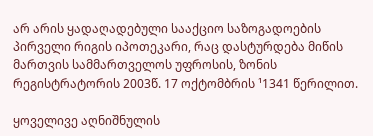არ არის ყადაღადებული სააქციო საზოგადოების პირველი რიგის იპოთეკარი, რაც დასტურდება მიწის მართვის სამმართველოს უფროსის, ზონის რეგისტრატორის 2003წ. 17 ოქტომბრის ¹1341 წერილით.

ყოველივე აღნიშნულის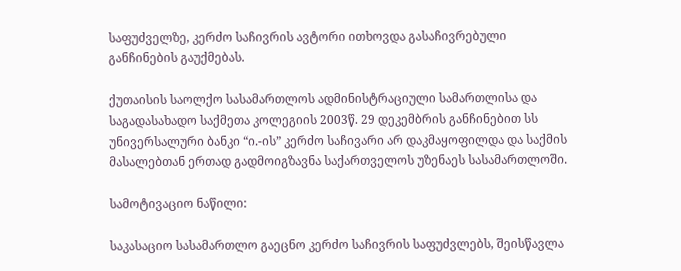საფუძველზე, კერძო საჩივრის ავტორი ითხოვდა გასაჩივრებული განჩინების გაუქმებას.

ქუთაისის საოლქო სასამართლოს ადმინისტრაციული სამართლისა და საგადასახადო საქმეთა კოლეგიის 2003წ. 29 დეკემბრის განჩინებით სს უნივერსალური ბანკი “ი.-ის” კერძო საჩივარი არ დაკმაყოფილდა და საქმის მასალებთან ერთად გადმოიგზავნა საქართველოს უზენაეს სასამართლოში.

სამოტივაციო ნაწილი:

საკასაციო სასამართლო გაეცნო კერძო საჩივრის საფუძვლებს, შეისწავლა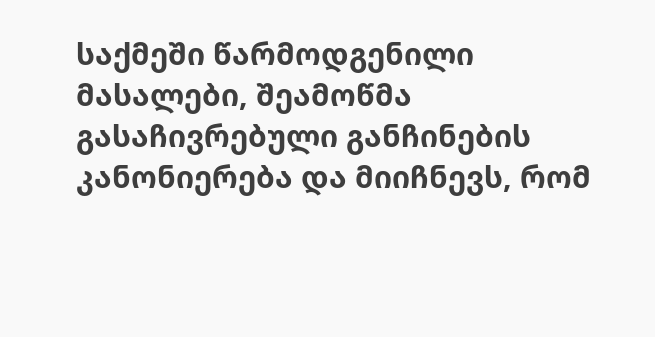საქმეში წარმოდგენილი მასალები, შეამოწმა გასაჩივრებული განჩინების კანონიერება და მიიჩნევს, რომ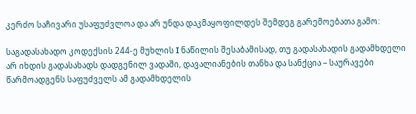კერძო საჩივარი უსაფუძვლოა და არ უნდა დაკმაყოფილდეს შემდეგ გარემოებათა გამო:

საგადასახადო კოდექსის 244-ე მუხლის I ნაწილის შესაბამისად, თუ გადასახადის გადამხდელი არ იხდის გადასახადს დადგენილ ვადაში, დავალიანების თანხა და სანქცია – საურავები წარმოადგენს საფუძველს ამ გადამხდელის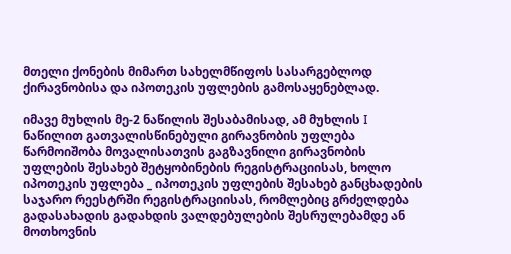მთელი ქონების მიმართ სახელმწიფოს სასარგებლოდ ქირავნობისა და იპოთეკის უფლების გამოსაყენებლად.

იმავე მუხლის მე-2 ნაწილის შესაბამისად, ამ მუხლის I ნაწილით გათვალისწინებული გირავნობის უფლება წარმოიშობა მოვალისათვის გაგზავნილი გირავნობის უფლების შესახებ შეტყობინების რეგისტრაციისას, ხოლო იპოთეკის უფლება _ იპოთეკის უფლების შესახებ განცხადების საჯარო რეესტრში რეგისტრაციისას, რომლებიც გრძელდება გადასახადის გადახდის ვალდებულების შესრულებამდე ან მოთხოვნის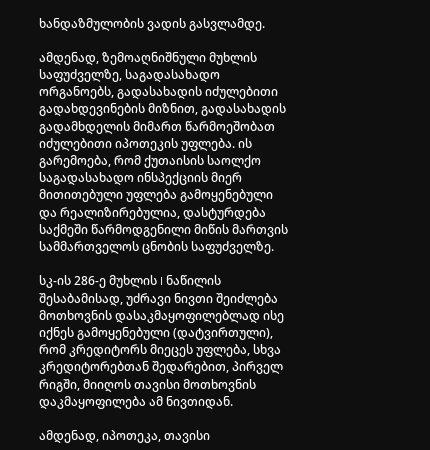ხანდაზმულობის ვადის გასვლამდე.

ამდენად, ზემოაღნიშნული მუხლის საფუძველზე, საგადასახადო ორგანოებს, გადასახადის იძულებითი გადახდევინების მიზნით, გადასახადის გადამხდელის მიმართ წარმოეშობათ იძულებითი იპოთეკის უფლება. ის გარემოება, რომ ქუთაისის საოლქო საგადასახადო ინსპექციის მიერ მითითებული უფლება გამოყენებული და რეალიზირებულია, დასტურდება საქმეში წარმოდგენილი მიწის მართვის სამმართველოს ცნობის საფუძველზე.

სკ-ის 286-ე მუხლის I ნაწილის შესაბამისად, უძრავი ნივთი შეიძლება მოთხოვნის დასაკმაყოფილებლად ისე იქნეს გამოყენებული (დატვირთული), რომ კრედიტორს მიეცეს უფლება, სხვა კრედიტორებთან შედარებით, პირველ რიგში, მიიღოს თავისი მოთხოვნის დაკმაყოფილება ამ ნივთიდან.

ამდენად, იპოთეკა, თავისი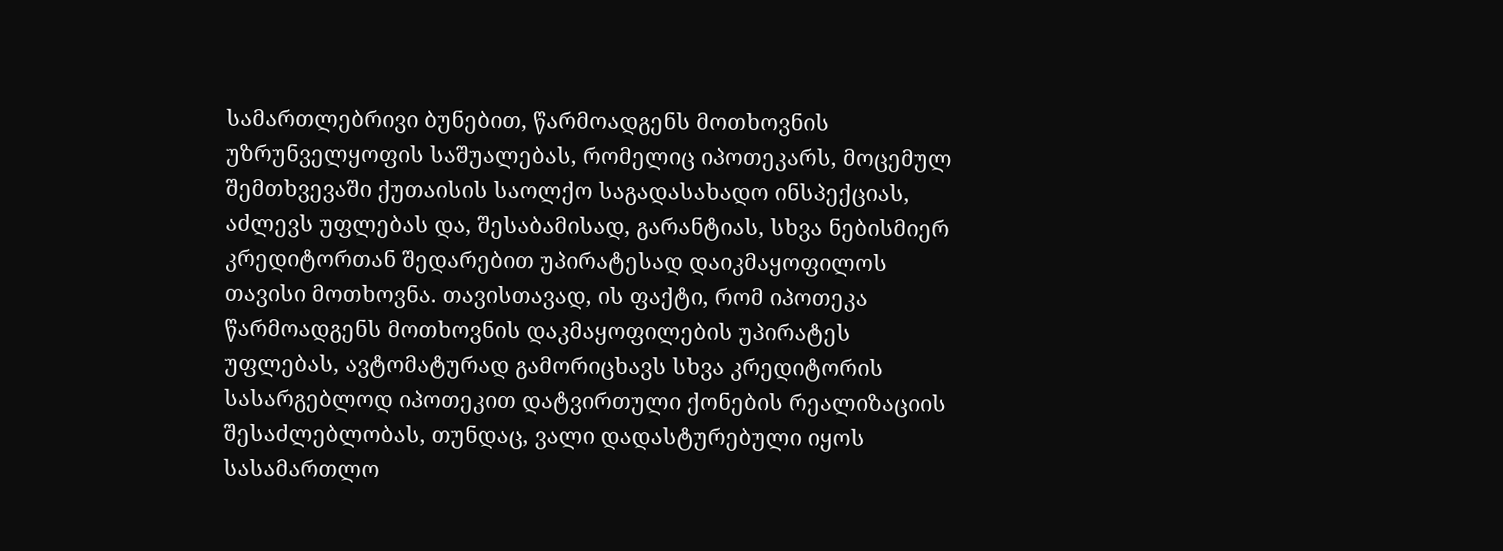სამართლებრივი ბუნებით, წარმოადგენს მოთხოვნის უზრუნველყოფის საშუალებას, რომელიც იპოთეკარს, მოცემულ შემთხვევაში ქუთაისის საოლქო საგადასახადო ინსპექციას, აძლევს უფლებას და, შესაბამისად, გარანტიას, სხვა ნებისმიერ კრედიტორთან შედარებით უპირატესად დაიკმაყოფილოს თავისი მოთხოვნა. თავისთავად, ის ფაქტი, რომ იპოთეკა წარმოადგენს მოთხოვნის დაკმაყოფილების უპირატეს უფლებას, ავტომატურად გამორიცხავს სხვა კრედიტორის სასარგებლოდ იპოთეკით დატვირთული ქონების რეალიზაციის შესაძლებლობას, თუნდაც, ვალი დადასტურებული იყოს სასამართლო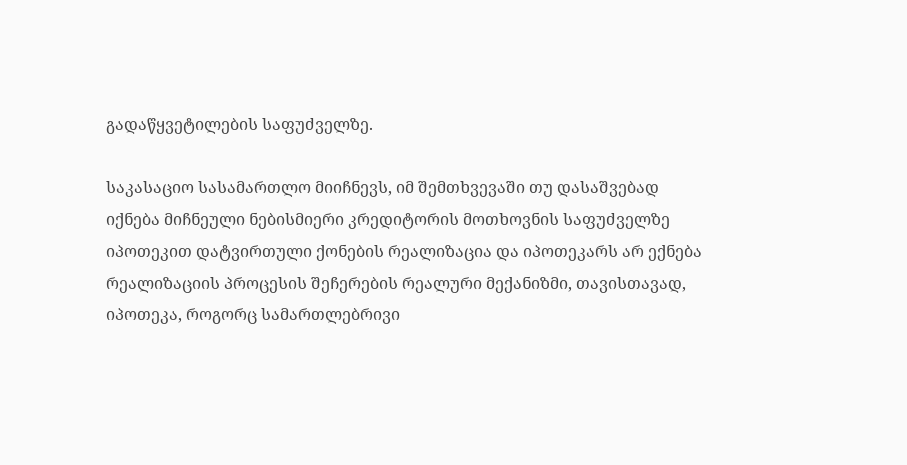გადაწყვეტილების საფუძველზე.

საკასაციო სასამართლო მიიჩნევს, იმ შემთხვევაში თუ დასაშვებად იქნება მიჩნეული ნებისმიერი კრედიტორის მოთხოვნის საფუძველზე იპოთეკით დატვირთული ქონების რეალიზაცია და იპოთეკარს არ ექნება რეალიზაციის პროცესის შეჩერების რეალური მექანიზმი, თავისთავად, იპოთეკა, როგორც სამართლებრივი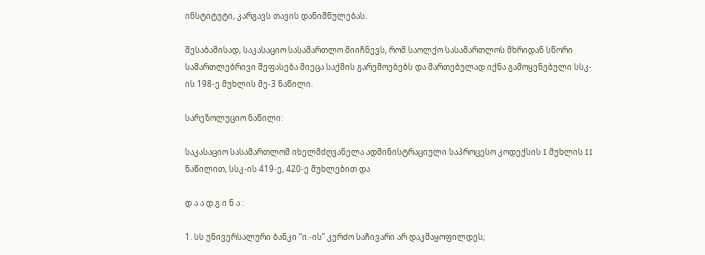ინსტიტუტი, კარგავს თავის დანიშნულებას.

შესაბამისად, საკასაციო სასამართლო მიიჩნევს, რომ საოლქო სასამართლოს მხრიდან სწორი სამართლებრივი შეფასება მიეცა საქმის გარემოებებს და მართებულად იქნა გამოყენებული სსკ-ის 198-ე მუხლის მე-3 ნაწილი.

სარეზოლუციო ნაწილი:

საკასაციო სასამართლომ იხელმძღვანელა ადმინისტრაციული საპროცესო კოდექსის I მუხლის II ნაწილით, სსკ-ის 419-ე, 420-ე მუხლებით და

დ ა ა დ გ ი ნ ა :

1. სს უნივერსალური ბანკი “ი.-ის” კერძო საჩივარი არ დაკმაყოფილდეს;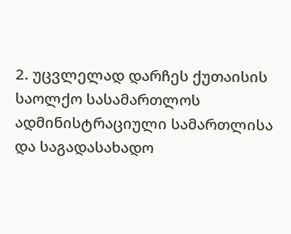2. უცვლელად დარჩეს ქუთაისის საოლქო სასამართლოს ადმინისტრაციული სამართლისა და საგადასახადო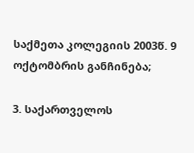საქმეთა კოლეგიის 2003წ. 9 ოქტომბრის განჩინება;

3. საქართველოს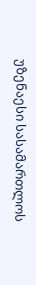უზენაესი სასამართლოს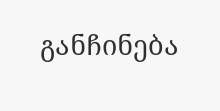განჩინება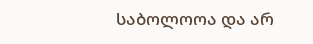საბოლოოა და არ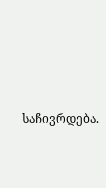საჩივრდება.